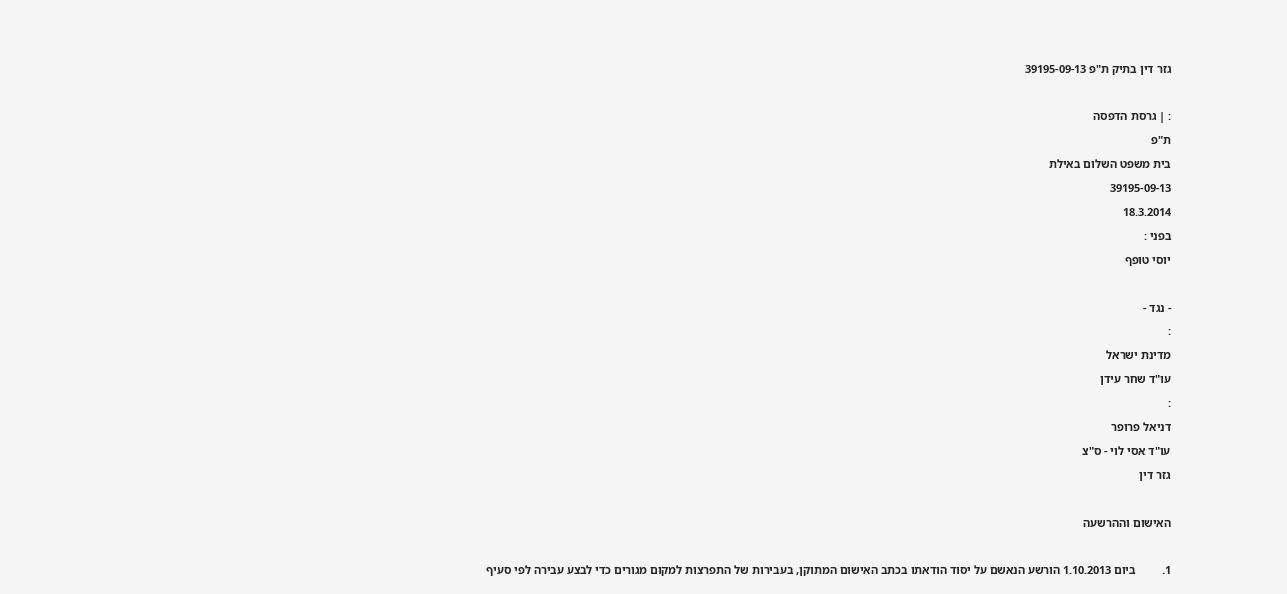גזר דין בתיק ת"פ 39195-09-13

: | גרסת הדפסה
ת"פ
בית משפט השלום באילת
39195-09-13
18.3.2014
בפני :
יוסי טופף

- נגד -
:
מדינת ישראל
עו"ד שחר עידן
:
דניאל פרופר
עו"ד אסי לוי - ס"צ
גזר דין

האישום וההרשעה

1.         ביום 1.10.2013 הורשע הנאשם על יסוד הודאתו בכתב האישום המתוקן, בעבירות של התפרצות למקום מגורים כדי לבצע עבירה לפי סעיף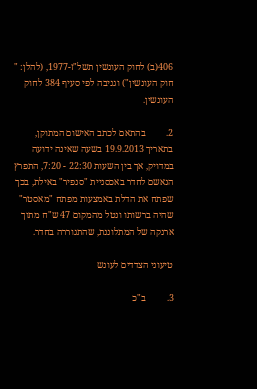406(ב) לחוק העונשין תשל"ז-1977, (להלן: " חוק העונשין") וגניבה לפי סעיף 384 לחוק העונשין.

2.         בהתאם לכתב האישום המתוקן, בתאריך 19.9.2013 בשעה שאינה ידועה במדויק, אך בין השעות 22:30 - 7:20, התפרץ הנאשם לחדר באכסניית "סנפיר" באילת, בכך שפתח את הדלת באמצעות מפתח "מאסטר" שהיה ברשותו ונטל מהמקום 47 ש"ח מתוך ארנקה של המתלוננת, שהתגוררה בחדר.

טיעוני הצדדים לעונש

3.         ב"כ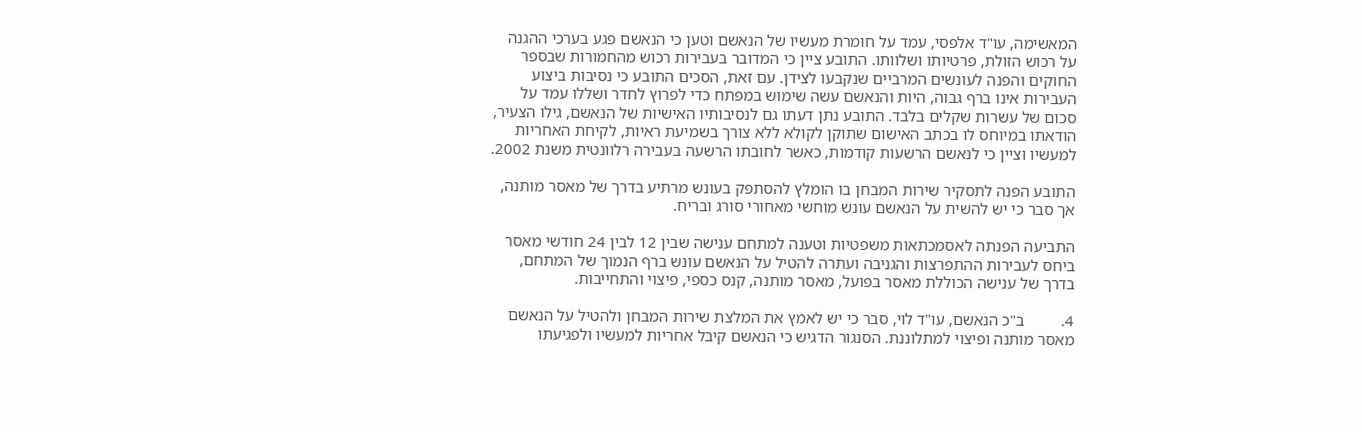המאשימה, עו"ד אלפסי, עמד על חומרת מעשיו של הנאשם וטען כי הנאשם פגע בערכי ההגנה על רכוש הזולת, פרטיותו ושלוותו. התובע ציין כי המדובר בעבירות רכוש מהחמורות שבספר החוקים והפנה לעונשים המרביים שנקבעו לצידן. עם זאת, הסכים התובע כי נסיבות ביצוע העבירות אינו ברף גבוה, היות והנאשם עשה שימוש במפתח כדי לפרוץ לחדר ושללו עמד על סכום של עשרות שקלים בלבד. התובע נתן דעתו גם לנסיבותיו האישיות של הנאשם, גילו הצעיר, הודאתו במיוחס לו בכתב האישום שתוקן לקולא ללא צורך בשמיעת ראיות, לקיחת האחריות למעשיו וציין כי לנאשם הרשעות קודמות, כאשר לחובתו הרשעה בעבירה רלוונטית משנת 2002.

התובע הפנה לתסקיר שירות המבחן בו הומלץ להסתפק בעונש מרתיע בדרך של מאסר מותנה, אך סבר כי יש להשית על הנאשם עונש מוחשי מאחורי סורג ובריח.

התביעה הפנתה לאסמכתאות משפטיות וטענה למתחם ענישה שבין 12 לבין 24 חודשי מאסר ביחס לעבירות ההתפרצות והגניבה ועתרה להטיל על הנאשם עונש ברף הנמוך של המתחם, בדרך של ענישה הכוללת מאסר בפועל, מאסר מותנה, קנס כספי, פיצוי והתחייבות.

4.         ב"כ הנאשם, עו"ד לוי, סבר כי יש לאמץ את המלצת שירות המבחן ולהטיל על הנאשם מאסר מותנה ופיצוי למתלוננת. הסנגור הדגיש כי הנאשם קיבל אחריות למעשיו ולפגיעתו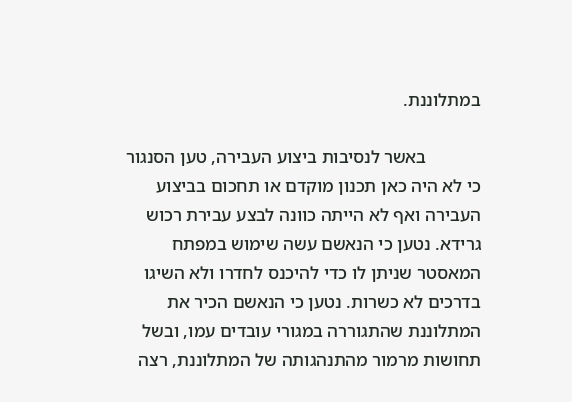במתלוננת.

            באשר לנסיבות ביצוע העבירה, טען הסנגור כי לא היה כאן תכנון מוקדם או תחכום בביצוע העבירה ואף לא הייתה כוונה לבצע עבירת רכוש גרידא. נטען כי הנאשם עשה שימוש במפתח המאסטר שניתן לו כדי להיכנס לחדרו ולא השיגו בדרכים לא כשרות. נטען כי הנאשם הכיר את המתלוננת שהתגוררה במגורי עובדים עמו, ובשל תחושות מרמור מהתנהגותה של המתלוננת, רצה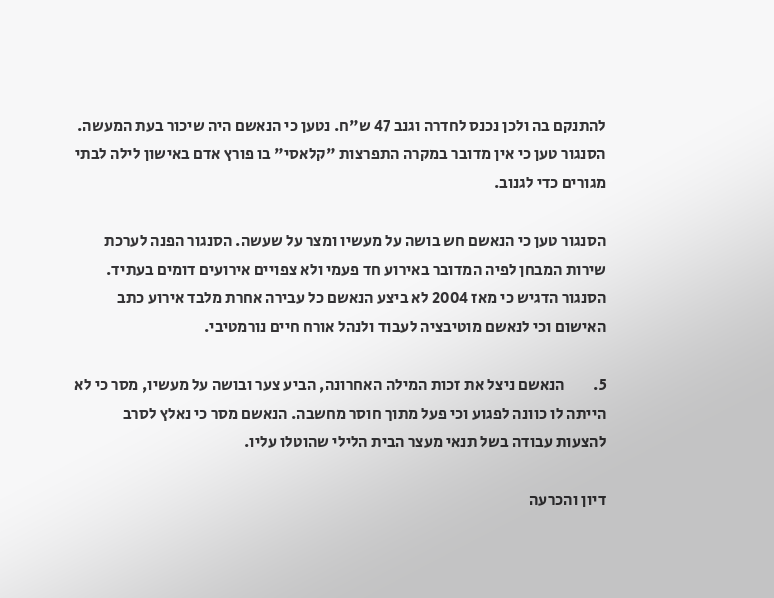להתנקם בה ולכן נכנס לחדרה וגנב 47 ש"ח. נטען כי הנאשם היה שיכור בעת המעשה. הסנגור טען כי אין מדובר במקרה התפרצות "קלאסי" בו פורץ אדם באישון לילה לבתי מגורים כדי לגנוב.

הסנגור טען כי הנאשם חש בושה על מעשיו ומצר על שעשה. הסנגור הפנה לערכת שירות המבחן לפיה המדובר באירוע חד פעמי ולא צפויים אירועים דומים בעתיד. הסנגור הדגיש כי מאז 2004 לא ביצע הנאשם כל עבירה אחרת מלבד אירוע כתב האישום וכי לנאשם מוטיבציה לעבוד ולנהל אורח חיים נורמטיבי.

5.         הנאשם ניצל את זכות המילה האחרונה, הביע צער ובושה על מעשיו, מסר כי לא הייתה לו כוונה לפגוע וכי פעל מתוך חוסר מחשבה. הנאשם מסר כי נאלץ לסרב להצעות עבודה בשל תנאי מעצר הבית הלילי שהוטלו עליו.

דיון והכרעה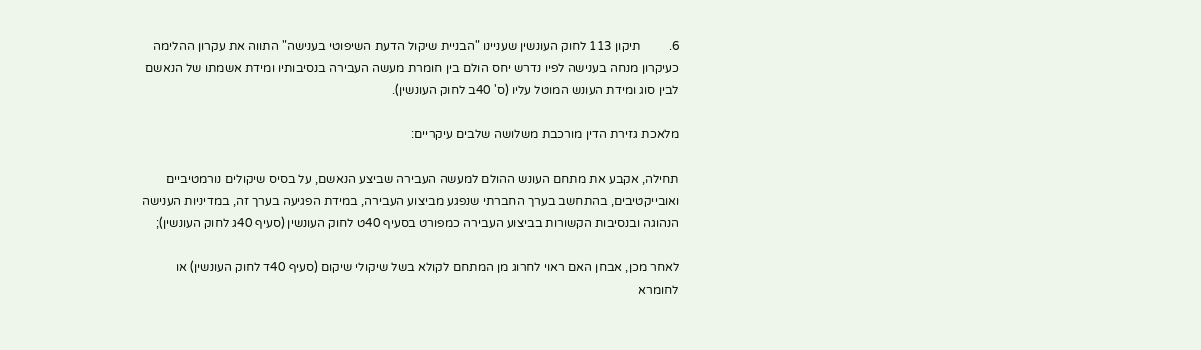6.         תיקון 113 לחוק העונשין שעניינו "הבניית שיקול הדעת השיפוטי בענישה" התווה את עקרון ההלימה כעיקרון מנחה בענישה לפיו נדרש יחס הולם בין חומרת מעשה העבירה בנסיבותיו ומידת אשמתו של הנאשם לבין סוג ומידת העונש המוטל עליו (ס' 40ב לחוק העונשין).

מלאכת גזירת הדין מורכבת משלושה שלבים עיקריים:

תחילה, אקבע את מתחם העונש ההולם למעשה העבירה שביצע הנאשם, על בסיס שיקולים נורמטיביים ואובייקטיבים, בהתחשב בערך החברתי שנפגע מביצוע העבירה, במידת הפגיעה בערך זה, במדיניות הענישה הנהוגה ובנסיבות הקשורות בביצוע העבירה כמפורט בסעיף 40ט לחוק העונשין (סעיף 40ג לחוק העונשין);

לאחר מכן, אבחן האם ראוי לחרוג מן המתחם לקולא בשל שיקולי שיקום (סעיף 40ד לחוק העונשין) או לחומרא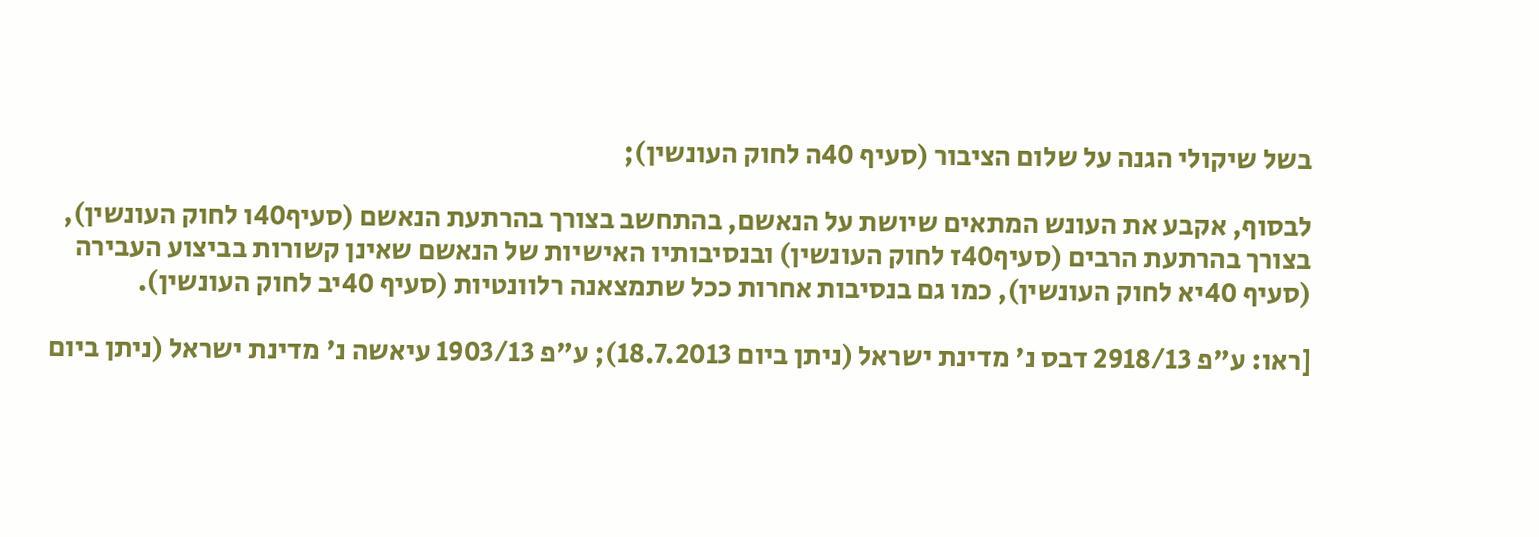בשל שיקולי הגנה על שלום הציבור (סעיף 40ה לחוק העונשין);

לבסוף, אקבע את העונש המתאים שיושת על הנאשם, בהתחשב בצורך בהרתעת הנאשם (סעיף40ו לחוק העונשין), בצורך בהרתעת הרבים (סעיף40ז לחוק העונשין) ובנסיבותיו האישיות של הנאשם שאינן קשורות בביצוע העבירה (סעיף 40יא לחוק העונשין), כמו גם בנסיבות אחרות ככל שתמצאנה רלוונטיות (סעיף 40יב לחוק העונשין).

[ראו: ע"פ 2918/13 דבס נ' מדינת ישראל (ניתן ביום 18.7.2013); ע"פ 1903/13 עיאשה נ' מדינת ישראל (ניתן ביום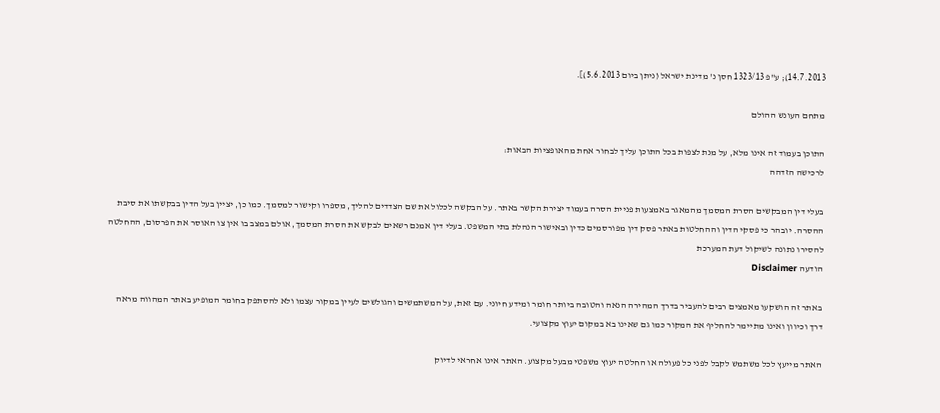14.7.2013); ע"פ 1323/13 חסן נ' מדינת ישראל (ניתן ביום 5.6.2013)].

מתחם העונש ההולם

התוכן בעמוד זה אינו מלא, על מנת לצפות בכל התוכן עליך לבחור אחת מהאופציות הבאות:
לרכישה הזדהה

בעלי דין המבקשים הסרת המסמך מהמאגר באמצעות פניית הסרה בעמוד יצירת הקשר באתר. על הבקשה לכלול את שם הצדדים להליך, מספרו וקישור למסמך. כמו כן, יציין בעל הדין בבקשתו את סיבת ההסרה. יובהר כי פסקי הדין וההחלטות באתר פסק דין מפורסמים כדין ובאישור הנהלת בתי המשפט. בעלי דין אמנם רשאים לבקש את הסרת המסמך, אולם במצב בו אין צו האוסר את הפרסום, ההחלטה להסירו נתונה לשיקול דעת המערכת
הודעה Disclaimer

באתר זה הושקעו מאמצים רבים להעביר בדרך המהירה הנאה והטובה ביותר חומר ומידע חיוני. עם זאת, על המשתמשים והגולשים לעיין במקור עצמו ולא להסתפק בחומר המופיע באתר המהווה מראה דרך וכיוון ואינו מתיימר להחליף את המקור כמו גם שאינו בא במקום יעוץ מקצועי.

האתר מייעץ לכל משתמש לקבל לפני כל פעולה או החלטה יעוץ משפטי מבעל מקצוע. האתר אינו אחראי לדיוק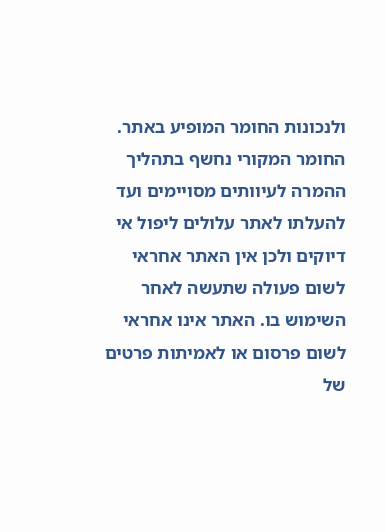ולנכונות החומר המופיע באתר. החומר המקורי נחשף בתהליך ההמרה לעיוותים מסויימים ועד להעלתו לאתר עלולים ליפול אי דיוקים ולכן אין האתר אחראי לשום פעולה שתעשה לאחר השימוש בו. האתר אינו אחראי לשום פרסום או לאמיתות פרטים של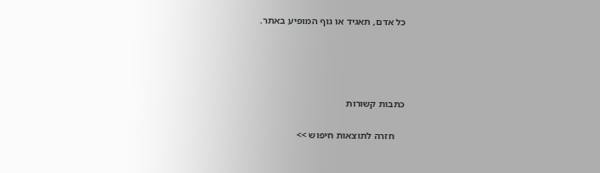כל אדם, תאגיד או גוף המופיע באתר.




כתבות קשורות

    חזרה לתוצאות חיפוש >>